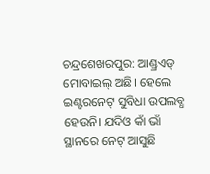ଚନ୍ଦ୍ରଶେଖରପୁର: ଆଣ୍ଡ୍ରଏଡ୍ ମୋବାଇଲ୍ ଅଛି। ହେଲେ ଇଣ୍ଟରନେଟ୍ ସୁବିଧା ଉପଲବ୍ଧ ହେଉନି। ଯଦିଓ କାଁ ଭାଁ ସ୍ଥାନରେ ନେଟ୍ ଆସୁଛି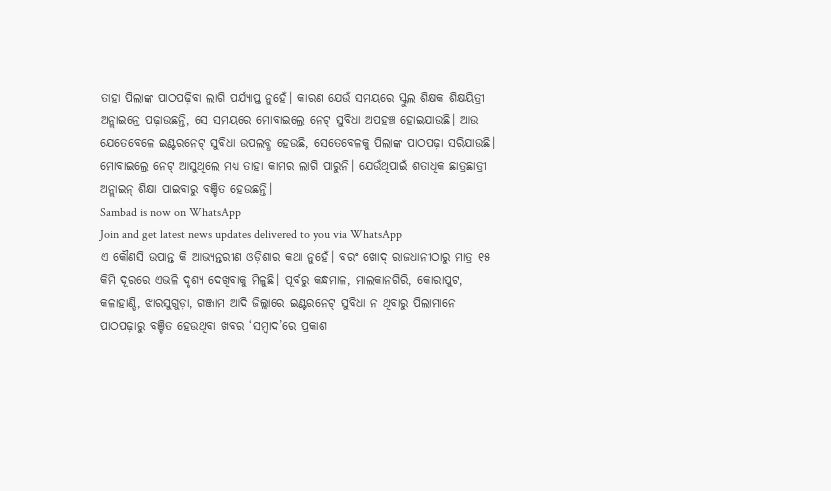ତାହା ପିଲାଙ୍କ ପାଠପଢ଼ିବା ଲାଗି ପର୍ଯ୍ୟାପ୍ତ ନୁହେଁ। କାରଣ ଯେଉଁ ସମୟରେ ସ୍କୁଲ ଶିକ୍ଷକ ଶିକ୍ଷୟିତ୍ରୀ ଅନ୍ଲାଇନ୍ରେ ପଢ଼ାଉଛନ୍ତି, ସେ ସମୟରେ ମୋବାଇଲ୍ରେ ନେଟ୍ ସୁବିଧା ଅପହଞ୍ଚ ହୋଇଯାଉଛି। ଆଉ ଯେତେବେଳେ ଇଣ୍ଟରନେଟ୍ ସୁବିଧା ଉପଲବ୍ଧ ହେଉଛି, ସେତେବେଳକୁ ପିଲାଙ୍କ ପାଠପଢ଼ା ସରିଯାଉଛି। ମୋବାଇଲ୍ରେ ନେଟ୍ ଆସୁଥିଲେ ମଧ୍ୟ ତାହା କାମର ଲାଗି ପାରୁନି। ଯେଉଁଥିପାଇଁ ଶତାଧିକ ଛାତ୍ରଛାତ୍ରୀ ଅନ୍ଲାଇନ୍ ଶିକ୍ଷା ପାଇବାରୁ ବଞ୍ଚିତ ହେଉଛନ୍ତି।
Sambad is now on WhatsApp
Join and get latest news updates delivered to you via WhatsApp
ଏ କୌଣସି ଉପାନ୍ତ କି ଆଭ୍ୟନ୍ତରୀଣ ଓଡ଼ିଶାର କଥା ନୁହେଁ। ବରଂ ଖୋଦ୍ ରାଜଧାନୀଠାରୁ ମାତ୍ର ୧୫ କିମି ଦୂରରେ ଏଭଳି ଦୃଶ୍ୟ ଦେଖିବାକୁ ମିଳୁଛି। ପୂର୍ବରୁ କନ୍ଧମାଳ, ମାଲକାନଗିରି, କୋରାପୁଟ, କଳାହାଣ୍ଡି, ଝାରସୁଗୁଡ଼ା, ଗଞ୍ଜାମ ଆଦି ଜିଲ୍ଲାରେ ଇଣ୍ଟରନେଟ୍ ସୁବିଧା ନ ଥିବାରୁ ପିଲାମାନେ ପାଠପଢ଼ାରୁ ବଞ୍ଚିତ ହେଉଥିବା ଖବର ‘ସମ୍ବାଦ’ରେ ପ୍ରକାଶ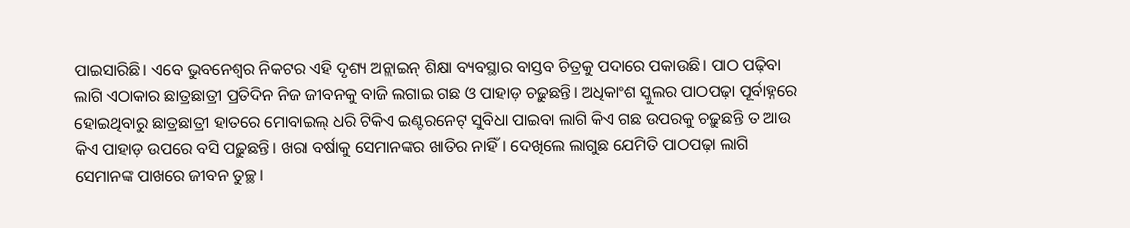ପାଇସାରିଛି। ଏବେ ଭୁବନେଶ୍ବର ନିକଟର ଏହି ଦୃଶ୍ୟ ଅନ୍ଲାଇନ୍ ଶିକ୍ଷା ବ୍ୟବସ୍ଥାର ବାସ୍ତବ ଚିତ୍ରକୁ ପଦାରେ ପକାଉଛି। ପାଠ ପଢ଼ିବା ଲାଗି ଏଠାକାର ଛାତ୍ରଛାତ୍ରୀ ପ୍ରତିଦିନ ନିଜ ଜୀବନକୁ ବାଜି ଲଗାଇ ଗଛ ଓ ପାହାଡ଼ ଚଢ଼ୁଛନ୍ତି। ଅଧିକାଂଶ ସ୍କୁଲର ପାଠପଢ଼ା ପୂର୍ବାହ୍ନରେ ହୋଇଥିବାରୁ ଛାତ୍ରଛାତ୍ରୀ ହାତରେ ମୋବାଇଲ୍ ଧରି ଟିକିଏ ଇଣ୍ଟରନେଟ୍ ସୁବିଧା ପାଇବା ଲାଗି କିଏ ଗଛ ଉପରକୁ ଚଢ଼ୁଛନ୍ତି ତ ଆଉ କିଏ ପାହାଡ଼ ଉପରେ ବସି ପଢ଼ୁଛନ୍ତି। ଖରା ବର୍ଷାକୁ ସେମାନଙ୍କର ଖାତିର ନାହିଁ। ଦେଖିଲେ ଲାଗୁଛ ଯେମିତି ପାଠପଢ଼ା ଲାଗି ସେମାନଙ୍କ ପାଖରେ ଜୀବନ ତୁଚ୍ଛ।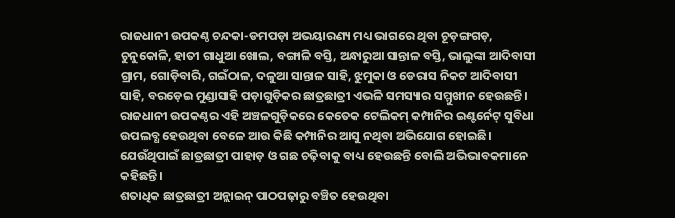ରାଜଧାନୀ ଉପକଣ୍ଠ ଚନ୍ଦକା-ଡମପଡ଼ା ଅଭୟାରଣ୍ୟ ମଧ୍ୟ ଭାଗରେ ଥିବା ଚୂଡ଼ଙ୍ଗଗଡ଼, ଚୁନୁକୋଳି, ହାତୀ ଗାଧୁଆ ଖୋଲ, ବଙ୍ଗାଳି ବସ୍ତି, ଅନ୍ଧାରୁଆ ସାନ୍ତାଳ ବସ୍ତି, ଭାଲୁଙ୍କା ଆଦିବାସୀ ଗ୍ରାମ, ଗୋଡ଼ିବାରି, ଗଇଁଠାଳ, ଦଳୁଆ ସାନ୍ତାଳ ସାହି, ଝୁମୁକା ଓ ଡେରାସ ନିକଟ ଆଦିବାସୀ ସାହି, ବରଡ଼େଇ ମୁଣ୍ଡାସାହି ପଡ଼ାଗୁଡ଼ିକର ଛାତ୍ରଛାତ୍ରୀ ଏଭଳି ସମସ୍ୟାର ସମ୍ମୁଖୀନ ହେଉଛନ୍ତି। ରାଜଧାନୀ ଉପକଣ୍ଠର ଏହି ଅଞ୍ଚଳଗୁଡ଼ିକରେ କେତେକ ଟେଲିକମ୍ କମ୍ପାନିର ଇଣ୍ଟର୍ନେଟ୍ ସୁବିଧା ଉପଲବ୍ଧ ହେଉଥିବା ବେଳେ ଆଉ କିଛି କମ୍ପାନିର ଆସୁ ନଥିବା ଅଭିଯୋଗ ହୋଇଛି। ଯେଉଁଥିପାଇଁ ଛାତ୍ରଛାତ୍ରୀ ପାହାଡ଼ ଓ ଗଛ ଚଢ଼ିବାକୁ ବାଧ୍ୟ ହେଉଛନ୍ତି ବୋଲି ଅଭିଭାବକମାନେ କହିଛନ୍ତି।
ଶତାଧିକ ଛାତ୍ରଛାତ୍ରୀ ଅନ୍ଲାଇନ୍ ପାଠପଢ଼ାରୁ ବଞ୍ଚିତ ହେଉଥିବା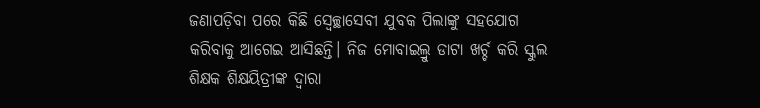ଜଣାପଡ଼ିବା ପରେ କିଛି ସ୍ବେଚ୍ଛାସେବୀ ଯୁବକ ପିଲାଙ୍କୁ ସହଯୋଗ କରିବାକୁ ଆଗେଇ ଆସିଛନ୍ତି। ନିଜ ମୋବାଇଲ୍ରୁ ଡାଟା ଖର୍ଚ୍ଚ କରି ସ୍କୁଲ ଶିକ୍ଷକ ଶିକ୍ଷୟିତ୍ରୀଙ୍କ ଦ୍ବାରା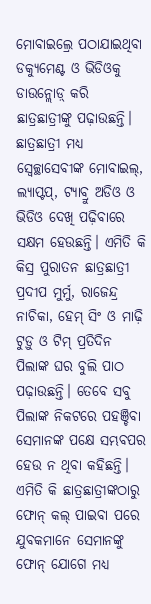ମୋବାଇଲ୍ରେ ପଠାଯାଇଥିବା ଡକ୍ୟୁମେଣ୍ଟ ଓ ଭିଡିଓକୁ ଡାଉନ୍ଲୋଡ଼୍ କରି ଛାତ୍ରଛାତ୍ରୀଙ୍କୁ ପଢ଼ାଉଛନ୍ତି। ଛାତ୍ରଛାତ୍ରୀ ମଧ୍ୟ ସ୍ବେଚ୍ଛାସେବୀଙ୍କ ମୋବାଇଲ୍, ଲ୍ୟାପ୍ଟପ୍, ଟ୍ୟାବ୍ରୁ ଅଡିଓ ଓ ଭିଡିଓ ଦେଖି ପଢ଼ିବାରେ ସକ୍ଷମ ହେଉଛନ୍ତି। ଏମିତି କି କିସ୍ର ପୁରାତନ ଛାତ୍ରଛାତ୍ରୀ ପ୍ରଦୀପ ମୁର୍ମୁ, ରାଜେନ୍ଦ୍ର ନାଚିକା, ହେମ୍ ସିଂ ଓ ମାଢ଼ି ଟୁଡ଼ୁ ଓ ଟିମ୍ ପ୍ରତିଦିନ ପିଲାଙ୍କ ଘର ବୁଲି ପାଠ ପଢ଼ାଉଛନ୍ତି। ତେବେ ସବୁ ପିଲାଙ୍କ ନିକଟରେ ପହଞ୍ଚିବା ସେମାନଙ୍କ ପକ୍ଷେ ସମ୍ଭବପର ହେଉ ନ ଥିବା କହିଛନ୍ତି। ଏମିତି କି ଛାତ୍ରଛାତ୍ରୀଙ୍କଠାରୁ ଫୋନ୍ କଲ୍ ପାଇବା ପରେ ଯୁବକମାନେ ସେମାନଙ୍କୁ ଫୋନ୍ ଯୋଗେ ମଧ୍ୟ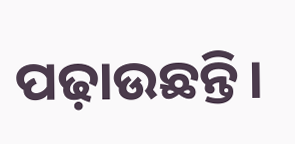ପଢ଼ାଉଛନ୍ତି।